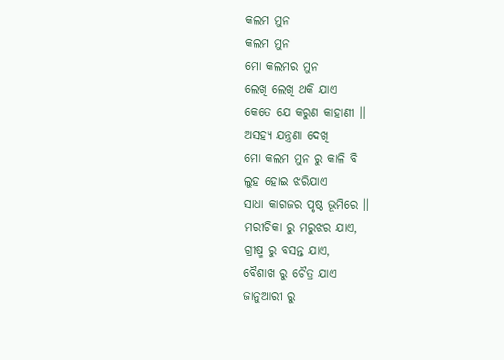କଲମ ମୁନ
କଲମ ମୁନ
ମୋ କଲମର ମୁନ
ଲେଖି ଲେଖି ଥକି ଯାଏ
କେତେ ଯେ କରୁଣ କାହାଣୀ ।।
ଅସହ୍ୟ ଯନ୍ତ୍ରଣା ଦେଖି
ମୋ କଲମ ମୁନ ରୁ କାଳି ବି
ଲୁହ ହୋଇ ଝରିଯାଏ
ସାଧା କାଗଜର ପୃଷ୍ଠ ଭୂମିରେ ।।
ମରୀଚିକା ରୁ ମରୁଝର ଯାଏ,
ଗ୍ରୀଷ୍ମ ରୁ ବସନ୍ତ ଯାଏ,
ବୈଶାଖ ରୁ ଚୈତ୍ର ଯାଏ
ଜାନୁଆରୀ ରୁ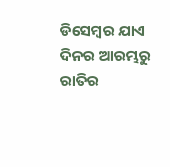ଡିସେମ୍ବର ଯାଏ
ଦିନର ଆରମ୍ଭରୁ ରାତିର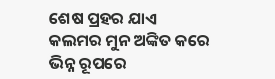ଶେଷ ପ୍ରହର ଯାଏ
କଲମର ମୁନ ଅଙ୍କିତ କରେ
ଭିନ୍ନ ରୂପରେ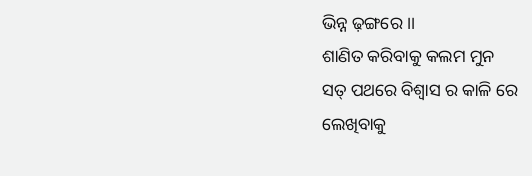ଭିନ୍ନ ଢ଼ଙ୍ଗରେ ।।
ଶାଣିତ କରିବାକୁ କଲମ ମୁନ
ସତ୍ ପଥରେ ବିଶ୍ୱାସ ର କାଳି ରେ
ଲେଖିବାକୁ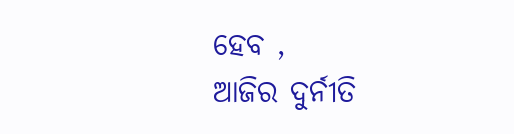ହେବ ,
ଆଜିର ଦୁର୍ନୀତି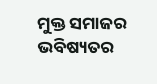ମୁକ୍ତ ସମାଜର
ଭବିଷ୍ୟତର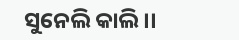ସୁନେଲି କାଲି ।।